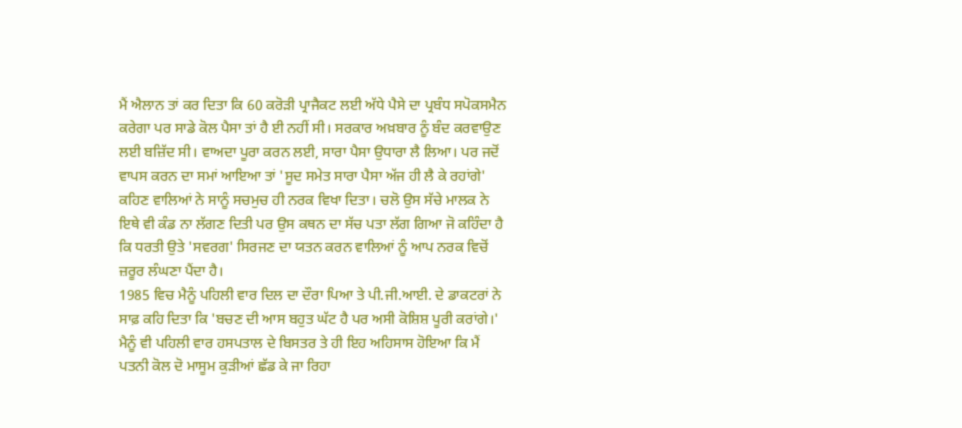ਮੈਂ ਐਲਾਨ ਤਾਂ ਕਰ ਦਿਤਾ ਕਿ 60 ਕਰੋੜੀ ਪ੍ਰਾਜੈਕਟ ਲਈ ਅੱਧੇ ਪੈਸੇ ਦਾ ਪ੍ਰਬੰਧ ਸਪੋਕਸਮੈਨ ਕਰੇਗਾ ਪਰ ਸਾਡੇ ਕੋਲ ਪੈਸਾ ਤਾਂ ਹੈ ਈ ਨਹੀਂ ਸੀ। ਸਰਕਾਰ ਅਖ਼ਬਾਰ ਨੂੰ ਬੰਦ ਕਰਵਾਉਣ ਲਈ ਬਜ਼ਿੱਦ ਸੀ। ਵਾਅਦਾ ਪੂਰਾ ਕਰਨ ਲਈ, ਸਾਰਾ ਪੈਸਾ ਉਧਾਰਾ ਲੈ ਲਿਆ। ਪਰ ਜਦੋਂ ਵਾਪਸ ਕਰਨ ਦਾ ਸਮਾਂ ਆਇਆ ਤਾਂ 'ਸੂਦ ਸਮੇਤ ਸਾਰਾ ਪੈਸਾ ਅੱਜ ਹੀ ਲੈ ਕੇ ਰਹਾਂਗੇ' ਕਹਿਣ ਵਾਲਿਆਂ ਨੇ ਸਾਨੂੰ ਸਚਮੁਚ ਹੀ ਨਰਕ ਵਿਖਾ ਦਿਤਾ। ਚਲੋ ਉਸ ਸੱਚੇ ਮਾਲਕ ਨੇ ਇਥੇ ਵੀ ਕੰਡ ਨਾ ਲੱਗਣ ਦਿਤੀ ਪਰ ਉਸ ਕਥਨ ਦਾ ਸੱਚ ਪਤਾ ਲੱਗ ਗਿਆ ਜੋ ਕਹਿੰਦਾ ਹੈ ਕਿ ਧਰਤੀ ਉਤੇ 'ਸਵਰਗ' ਸਿਰਜਣ ਦਾ ਯਤਨ ਕਰਨ ਵਾਲਿਆਂ ਨੂੰ ਆਪ ਨਰਕ ਵਿਚੋਂ ਜ਼ਰੂਰ ਲੰਘਣਾ ਪੈਂਦਾ ਹੈ।
1985 ਵਿਚ ਮੈਨੂੰ ਪਹਿਲੀ ਵਾਰ ਦਿਲ ਦਾ ਦੌਰਾ ਪਿਆ ਤੇ ਪੀ.ਜੀ.ਆਈ. ਦੇ ਡਾਕਟਰਾਂ ਨੇ ਸਾਫ਼ ਕਹਿ ਦਿਤਾ ਕਿ 'ਬਚਣ ਦੀ ਆਸ ਬਹੁਤ ਘੱਟ ਹੈ ਪਰ ਅਸੀ ਕੋਸ਼ਿਸ਼ ਪੂਰੀ ਕਰਾਂਗੇ।'
ਮੈਨੂੰ ਵੀ ਪਹਿਲੀ ਵਾਰ ਹਸਪਤਾਲ ਦੇ ਬਿਸਤਰ ਤੇ ਹੀ ਇਹ ਅਹਿਸਾਸ ਹੋਇਆ ਕਿ ਮੈਂ ਪਤਨੀ ਕੋਲ ਦੋ ਮਾਸੂਮ ਕੁੜੀਆਂ ਛੱਡ ਕੇ ਜਾ ਰਿਹਾ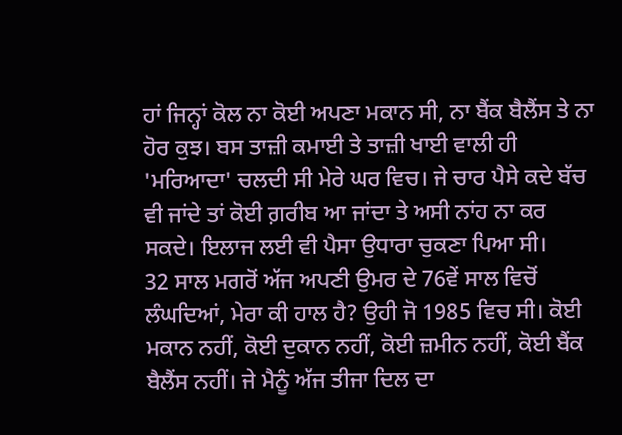ਹਾਂ ਜਿਨ੍ਹਾਂ ਕੋਲ ਨਾ ਕੋਈ ਅਪਣਾ ਮਕਾਨ ਸੀ, ਨਾ ਬੈਂਕ ਬੈਲੈਂਸ ਤੇ ਨਾ ਹੋਰ ਕੁਝ। ਬਸ ਤਾਜ਼ੀ ਕਮਾਈ ਤੇ ਤਾਜ਼ੀ ਖਾਈ ਵਾਲੀ ਹੀ 'ਮਰਿਆਦਾ' ਚਲਦੀ ਸੀ ਮੇਰੇ ਘਰ ਵਿਚ। ਜੇ ਚਾਰ ਪੈਸੇ ਕਦੇ ਬੱਚ ਵੀ ਜਾਂਦੇ ਤਾਂ ਕੋਈ ਗ਼ਰੀਬ ਆ ਜਾਂਦਾ ਤੇ ਅਸੀ ਨਾਂਹ ਨਾ ਕਰ ਸਕਦੇ। ਇਲਾਜ ਲਈ ਵੀ ਪੈਸਾ ਉਧਾਰਾ ਚੁਕਣਾ ਪਿਆ ਸੀ।
32 ਸਾਲ ਮਗਰੋਂ ਅੱਜ ਅਪਣੀ ਉਮਰ ਦੇ 76ਵੇਂ ਸਾਲ ਵਿਚੋਂ ਲੰਘਦਿਆਂ, ਮੇਰਾ ਕੀ ਹਾਲ ਹੈ? ਉਹੀ ਜੋ 1985 ਵਿਚ ਸੀ। ਕੋਈ ਮਕਾਨ ਨਹੀਂ, ਕੋਈ ਦੁਕਾਨ ਨਹੀਂ, ਕੋਈ ਜ਼ਮੀਨ ਨਹੀਂ, ਕੋਈ ਬੈਂਕ ਬੈਲੈਂਸ ਨਹੀਂ। ਜੇ ਮੈਨੂੰ ਅੱਜ ਤੀਜਾ ਦਿਲ ਦਾ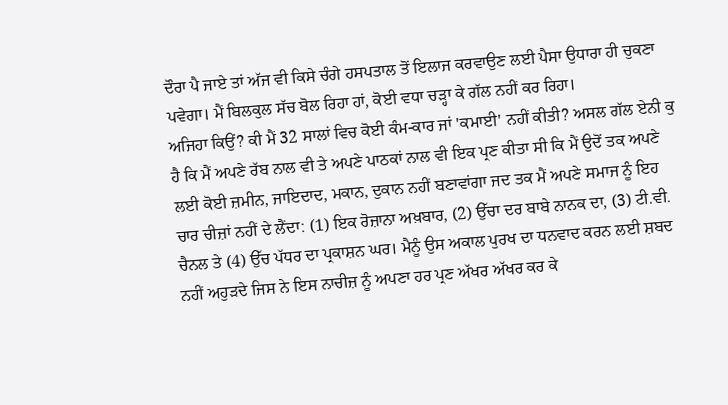ਦੌਰਾ ਪੈ ਜਾਏ ਤਾਂ ਅੱਜ ਵੀ ਕਿਸੇ ਚੰਗੇ ਹਸਪਤਾਲ ਤੋਂ ਇਲਾਜ ਕਰਵਾਉਣ ਲਈ ਪੈਸਾ ਉਧਾਰਾ ਹੀ ਚੁਕਣਾ ਪਵੇਗਾ। ਮੈਂ ਬਿਲਕੁਲ ਸੱਚ ਬੋਲ ਰਿਹਾ ਹਾਂ, ਕੋਈ ਵਧਾ ਚੜ੍ਹਾ ਕੇ ਗੱਲ ਨਹੀਂ ਕਰ ਰਿਹਾ।
ਅਜਿਹਾ ਕਿਉਂ? ਕੀ ਮੈਂ 32 ਸਾਲਾਂ ਵਿਚ ਕੋਈ ਕੰਮ-ਕਾਰ ਜਾਂ 'ਕਮਾਈ' ਨਹੀਂ ਕੀਤੀ? ਅਸਲ ਗੱਲ ਏਨੀ ਕੁ ਹੈ ਕਿ ਮੈਂ ਅਪਣੇ ਰੱਬ ਨਾਲ ਵੀ ਤੇ ਅਪਣੇ ਪਾਠਕਾਂ ਨਾਲ ਵੀ ਇਕ ਪ੍ਰਣ ਕੀਤਾ ਸੀ ਕਿ ਮੈਂ ਉਦੋਂ ਤਕ ਅਪਣੇ ਲਈ ਕੋਈ ਜ਼ਮੀਨ, ਜਾਇਦਾਦ, ਮਕਾਨ, ਦੁਕਾਨ ਨਹੀਂ ਬਣਾਵਾਂਗਾ ਜਦ ਤਕ ਮੈਂ ਅਪਣੇ ਸਮਾਜ ਨੂੰ ਇਹ ਚਾਰ ਚੀਜ਼ਾਂ ਨਹੀਂ ਦੇ ਲੈਂਦਾ: (1) ਇਕ ਰੋਜ਼ਾਨਾ ਅਖ਼ਬਾਰ, (2) ਉੱਚਾ ਦਰ ਬਾਬੇ ਨਾਨਕ ਦਾ, (3) ਟੀ.ਵੀ. ਚੈਨਲ ਤੇ (4) ਉੱਚ ਪੱਧਰ ਦਾ ਪ੍ਰਕਾਸ਼ਨ ਘਰ। ਮੈਨੂੰ ਉਸ ਅਕਾਲ ਪੁਰਖ ਦਾ ਧਨਵਾਦ ਕਰਨ ਲਈ ਸ਼ਬਦ ਨਹੀਂ ਅਹੁੜਦੇ ਜਿਸ ਨੇ ਇਸ ਨਾਚੀਜ਼ ਨੂੰ ਅਪਣਾ ਹਰ ਪ੍ਰਣ ਅੱਖਰ ਅੱਖਰ ਕਰ ਕੇ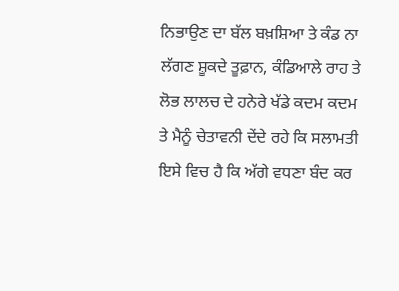ਨਿਭਾਉਣ ਦਾ ਬੱਲ ਬਖ਼ਸ਼ਿਆ ਤੇ ਕੰਡ ਨਾ ਲੱਗਣ ਸ਼ੂਕਦੇ ਤੂਫ਼ਾਨ, ਕੰਡਿਆਲੇ ਰਾਹ ਤੇ ਲੋਭ ਲਾਲਚ ਦੇ ਹਨੇਰੇ ਖੱਡੇ ਕਦਮ ਕਦਮ ਤੇ ਮੈਨੂੰ ਚੇਤਾਵਨੀ ਦੇਂਦੇ ਰਹੇ ਕਿ ਸਲਾਮਤੀ ਇਸੇ ਵਿਚ ਹੈ ਕਿ ਅੱਗੇ ਵਧਣਾ ਬੰਦ ਕਰ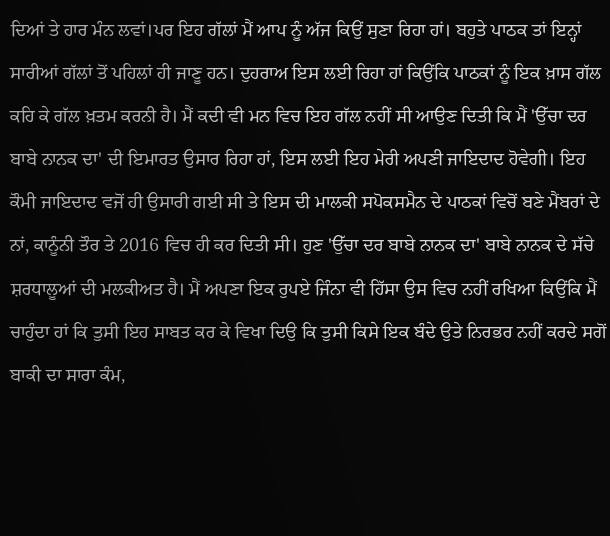ਦਿਆਂ ਤੇ ਹਾਰ ਮੰਨ ਲਵਾਂ।ਪਰ ਇਹ ਗੱਲਾਂ ਮੈਂ ਆਪ ਨੂੰ ਅੱਜ ਕਿਉਂ ਸੁਣਾ ਰਿਹਾ ਹਾਂ। ਬਹੁਤੇ ਪਾਠਕ ਤਾਂ ਇਨ੍ਹਾਂ ਸਾਰੀਆਂ ਗੱਲਾਂ ਤੋਂ ਪਹਿਲਾਂ ਹੀ ਜਾਣੂ ਹਨ। ਦੁਹਰਾਅ ਇਸ ਲਈ ਰਿਹਾ ਹਾਂ ਕਿਉਂਕਿ ਪਾਠਕਾਂ ਨੂੰ ਇਕ ਖ਼ਾਸ ਗੱਲ ਕਹਿ ਕੇ ਗੱਲ ਖ਼ਤਮ ਕਰਨੀ ਹੈ। ਮੈਂ ਕਦੀ ਵੀ ਮਨ ਵਿਚ ਇਹ ਗੱਲ ਨਹੀਂ ਸੀ ਆਉਣ ਦਿਤੀ ਕਿ ਮੈਂ 'ਉੱਚਾ ਦਰ ਬਾਬੇ ਨਾਨਕ ਦਾ' ਦੀ ਇਮਾਰਤ ਉਸਾਰ ਰਿਹਾ ਹਾਂ, ਇਸ ਲਈ ਇਹ ਮੇਰੀ ਅਪਣੀ ਜਾਇਦਾਦ ਹੋਵੇਗੀ। ਇਹ ਕੌਮੀ ਜਾਇਦਾਦ ਵਜੋਂ ਹੀ ਉਸਾਰੀ ਗਈ ਸੀ ਤੇ ਇਸ ਦੀ ਮਾਲਕੀ ਸਪੋਕਸਮੈਨ ਦੇ ਪਾਠਕਾਂ ਵਿਚੋਂ ਬਣੇ ਮੈਂਬਰਾਂ ਦੇ ਨਾਂ, ਕਾਨੂੰਨੀ ਤੌਰ ਤੇ 2016 ਵਿਚ ਹੀ ਕਰ ਦਿਤੀ ਸੀ। ਹੁਣ 'ਉੱਚਾ ਦਰ ਬਾਬੇ ਨਾਨਕ ਦਾ' ਬਾਬੇ ਨਾਨਕ ਦੇ ਸੱਚੇ ਸ਼ਰਧਾਲੂਆਂ ਦੀ ਮਲਕੀਅਤ ਹੈ। ਮੈਂ ਅਪਣਾ ਇਕ ਰੁਪਏ ਜਿੰਨਾ ਵੀ ਹਿੱਸਾ ਉਸ ਵਿਚ ਨਹੀਂ ਰਖਿਆ ਕਿਉਂਕਿ ਮੈਂ ਚਾਹੁੰਦਾ ਹਾਂ ਕਿ ਤੁਸੀ ਇਹ ਸਾਬਤ ਕਰ ਕੇ ਵਿਖਾ ਦਿਉ ਕਿ ਤੁਸੀ ਕਿਸੇ ਇਕ ਬੰਦੇ ਉਤੇ ਨਿਰਭਰ ਨਹੀਂ ਕਰਦੇ ਸਗੋਂ ਬਾਕੀ ਦਾ ਸਾਰਾ ਕੰਮ,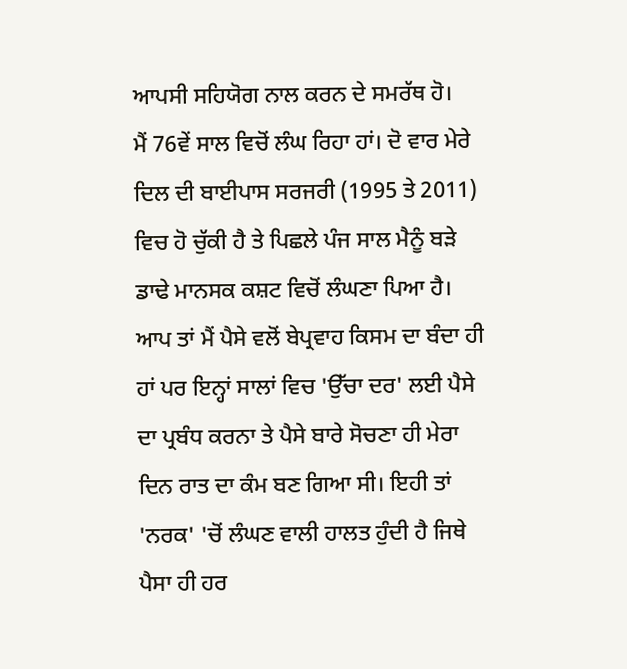ਆਪਸੀ ਸਹਿਯੋਗ ਨਾਲ ਕਰਨ ਦੇ ਸਮਰੱਥ ਹੋ।
ਮੈਂ 76ਵੇਂ ਸਾਲ ਵਿਚੋਂ ਲੰਘ ਰਿਹਾ ਹਾਂ। ਦੋ ਵਾਰ ਮੇਰੇ ਦਿਲ ਦੀ ਬਾਈਪਾਸ ਸਰਜਰੀ (1995 ਤੇ 2011) ਵਿਚ ਹੋ ਚੁੱਕੀ ਹੈ ਤੇ ਪਿਛਲੇ ਪੰਜ ਸਾਲ ਮੈਨੂੰ ਬੜੇ ਡਾਢੇ ਮਾਨਸਕ ਕਸ਼ਟ ਵਿਚੋਂ ਲੰਘਣਾ ਪਿਆ ਹੈ। ਆਪ ਤਾਂ ਮੈਂ ਪੈਸੇ ਵਲੋਂ ਬੇਪ੍ਰਵਾਹ ਕਿਸਮ ਦਾ ਬੰਦਾ ਹੀ ਹਾਂ ਪਰ ਇਨ੍ਹਾਂ ਸਾਲਾਂ ਵਿਚ 'ਉੱਚਾ ਦਰ' ਲਈ ਪੈਸੇ ਦਾ ਪ੍ਰਬੰਧ ਕਰਨਾ ਤੇ ਪੈਸੇ ਬਾਰੇ ਸੋਚਣਾ ਹੀ ਮੇਰਾ ਦਿਨ ਰਾਤ ਦਾ ਕੰਮ ਬਣ ਗਿਆ ਸੀ। ਇਹੀ ਤਾਂ 'ਨਰਕ' 'ਚੋਂ ਲੰਘਣ ਵਾਲੀ ਹਾਲਤ ਹੁੰਦੀ ਹੈ ਜਿਥੇ ਪੈਸਾ ਹੀ ਹਰ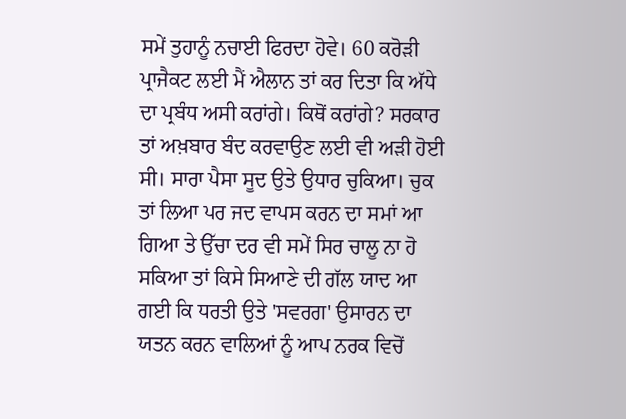ਸਮੇਂ ਤੁਹਾਨੂੰ ਨਚਾਈ ਫਿਰਦਾ ਹੋਵੇ। 60 ਕਰੋੜੀ ਪ੍ਰਾਜੈਕਟ ਲਈ ਮੈਂ ਐਲਾਨ ਤਾਂ ਕਰ ਦਿਤਾ ਕਿ ਅੱਧੇ ਦਾ ਪ੍ਰਬੰਧ ਅਸੀ ਕਰਾਂਗੇ। ਕਿਥੋਂ ਕਰਾਂਗੇ? ਸਰਕਾਰ ਤਾਂ ਅਖ਼ਬਾਰ ਬੰਦ ਕਰਵਾਉਣ ਲਈ ਵੀ ਅੜੀ ਹੋਈ ਸੀ। ਸਾਰਾ ਪੈਸਾ ਸੂਦ ਉਤੇ ਉਧਾਰ ਚੁਕਿਆ। ਚੁਕ ਤਾਂ ਲਿਆ ਪਰ ਜਦ ਵਾਪਸ ਕਰਨ ਦਾ ਸਮਾਂ ਆ ਗਿਆ ਤੇ ਉੱਚਾ ਦਰ ਵੀ ਸਮੇਂ ਸਿਰ ਚਾਲੂ ਨਾ ਹੋ ਸਕਿਆ ਤਾਂ ਕਿਸੇ ਸਿਆਣੇ ਦੀ ਗੱਲ ਯਾਦ ਆ ਗਈ ਕਿ ਧਰਤੀ ਉਤੇ 'ਸਵਰਗ' ਉਸਾਰਨ ਦਾ ਯਤਨ ਕਰਨ ਵਾਲਿਆਂ ਨੂੰ ਆਪ ਨਰਕ ਵਿਚੋਂ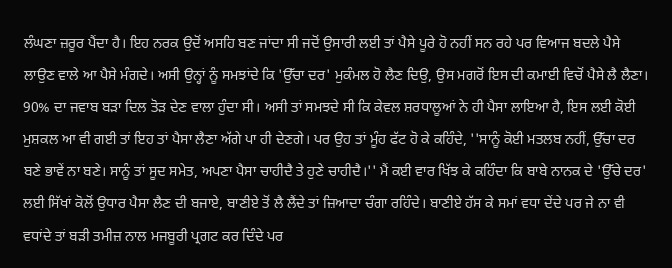ਲੰਘਣਾ ਜ਼ਰੂਰ ਪੈਂਦਾ ਹੈ। ਇਹ ਨਰਕ ਉਦੋਂ ਅਸਹਿ ਬਣ ਜਾਂਦਾ ਸੀ ਜਦੋਂ ਉਸਾਰੀ ਲਈ ਤਾਂ ਪੈਸੇ ਪੂਰੇ ਹੋ ਨਹੀਂ ਸਨ ਰਹੇ ਪਰ ਵਿਆਜ ਬਦਲੇ ਪੈਸੇ ਲਾਉਣ ਵਾਲੇ ਆ ਪੈਸੇ ਮੰਗਦੇ। ਅਸੀ ਉਨ੍ਹਾਂ ਨੂੰ ਸਮਝਾਂਦੇ ਕਿ 'ਉੱਚਾ ਦਰ' ਮੁਕੰਮਲ ਹੋ ਲੈਣ ਦਿਉ, ਉਸ ਮਗਰੋਂ ਇਸ ਦੀ ਕਮਾਈ ਵਿਚੋਂ ਪੈਸੇ ਲੈ ਲੈਣਾ। 90% ਦਾ ਜਵਾਬ ਬੜਾ ਦਿਲ ਤੋੜ ਦੇਣ ਵਾਲਾ ਹੁੰਦਾ ਸੀ। ਅਸੀ ਤਾਂ ਸਮਝਦੇ ਸੀ ਕਿ ਕੇਵਲ ਸ਼ਰਧਾਲੂਆਂ ਨੇ ਹੀ ਪੈਸਾ ਲਾਇਆ ਹੈ, ਇਸ ਲਈ ਕੋਈ ਮੁਸ਼ਕਲ ਆ ਵੀ ਗਈ ਤਾਂ ਇਹ ਤਾਂ ਪੈਸਾ ਲੈਣਾ ਅੱਗੇ ਪਾ ਹੀ ਦੇਣਗੇ। ਪਰ ਉਹ ਤਾਂ ਮੂੰਹ ਫੱਟ ਹੋ ਕੇ ਕਹਿੰਦੇ, ''ਸਾਨੂੰ ਕੋਈ ਮਤਲਬ ਨਹੀਂ, ਉੱਚਾ ਦਰ ਬਣੇ ਭਾਵੇਂ ਨਾ ਬਣੇ। ਸਾਨੂੰ ਤਾਂ ਸੂਦ ਸਮੇਤ, ਅਪਣਾ ਪੈਸਾ ਚਾਹੀਦੈ ਤੇ ਹੁਣੇ ਚਾਹੀਦੈ।'' ਮੈਂ ਕਈ ਵਾਰ ਖਿੱਝ ਕੇ ਕਹਿੰਦਾ ਕਿ ਬਾਬੇ ਨਾਨਕ ਦੇ 'ਉੱਚੇ ਦਰ' ਲਈ ਸਿੱਖਾਂ ਕੋਲੋਂ ਉਧਾਰ ਪੈਸਾ ਲੈਣ ਦੀ ਬਜਾਏ, ਬਾਣੀਏ ਤੋਂ ਲੈ ਲੈਂਦੇ ਤਾਂ ਜ਼ਿਆਦਾ ਚੰਗਾ ਰਹਿੰਦੇ। ਬਾਣੀਏ ਹੱਸ ਕੇ ਸਮਾਂ ਵਧਾ ਦੇਂਦੇ ਪਰ ਜੇ ਨਾ ਵੀ ਵਧਾਂਦੇ ਤਾਂ ਬੜੀ ਤਮੀਜ਼ ਨਾਲ ਮਜਬੂਰੀ ਪ੍ਰਗਟ ਕਰ ਦਿੰਦੇ ਪਰ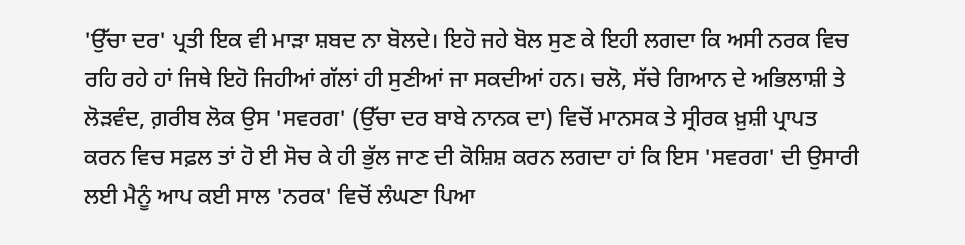'ਉੱਚਾ ਦਰ' ਪ੍ਰਤੀ ਇਕ ਵੀ ਮਾੜਾ ਸ਼ਬਦ ਨਾ ਬੋਲਦੇ। ਇਹੋ ਜਹੇ ਬੋਲ ਸੁਣ ਕੇ ਇਹੀ ਲਗਦਾ ਕਿ ਅਸੀ ਨਰਕ ਵਿਚ ਰਹਿ ਰਹੇ ਹਾਂ ਜਿਥੇ ਇਹੋ ਜਿਹੀਆਂ ਗੱਲਾਂ ਹੀ ਸੁਣੀਆਂ ਜਾ ਸਕਦੀਆਂ ਹਨ। ਚਲੋ, ਸੱਚੇ ਗਿਆਨ ਦੇ ਅਭਿਲਾਸ਼ੀ ਤੇ ਲੋੜਵੰਦ, ਗ਼ਰੀਬ ਲੋਕ ਉਸ 'ਸਵਰਗ' (ਉੱਚਾ ਦਰ ਬਾਬੇ ਨਾਨਕ ਦਾ) ਵਿਚੋਂ ਮਾਨਸਕ ਤੇ ਸ੍ਰੀਰਕ ਖ਼ੁਸ਼ੀ ਪ੍ਰਾਪਤ ਕਰਨ ਵਿਚ ਸਫ਼ਲ ਤਾਂ ਹੋ ਈ ਸੋਚ ਕੇ ਹੀ ਭੁੱਲ ਜਾਣ ਦੀ ਕੋਸ਼ਿਸ਼ ਕਰਨ ਲਗਦਾ ਹਾਂ ਕਿ ਇਸ 'ਸਵਰਗ' ਦੀ ਉਸਾਰੀ ਲਈ ਮੈਨੂੰ ਆਪ ਕਈ ਸਾਲ 'ਨਰਕ' ਵਿਚੋਂ ਲੰਘਣਾ ਪਿਆ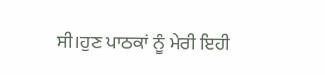ਸੀ।ਹੁਣ ਪਾਠਕਾਂ ਨੂੰ ਮੇਰੀ ਇਹੀ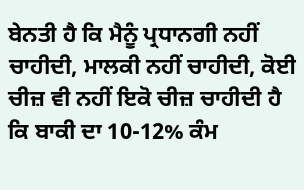ਬੇਨਤੀ ਹੈ ਕਿ ਮੈਨੂੰ ਪ੍ਰਧਾਨਗੀ ਨਹੀਂ ਚਾਹੀਦੀ, ਮਾਲਕੀ ਨਹੀਂ ਚਾਹੀਦੀ, ਕੋਈ ਚੀਜ਼ ਵੀ ਨਹੀਂ ਇਕੋ ਚੀਜ਼ ਚਾਹੀਦੀ ਹੈ ਕਿ ਬਾਕੀ ਦਾ 10-12% ਕੰਮ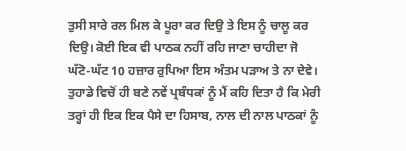ਤੁਸੀ ਸਾਰੇ ਰਲ ਮਿਲ ਕੇ ਪੂਰਾ ਕਰ ਦਿਉ ਤੇ ਇਸ ਨੂੰ ਚਾਲੂ ਕਰ ਦਿਉ। ਕੋਈ ਇਕ ਵੀ ਪਾਠਕ ਨਹੀਂ ਰਹਿ ਜਾਣਾ ਚਾਹੀਦਾ ਜੋ ਘੱਟੋ-ਘੱਟ 10 ਹਜ਼ਾਰ ਰੁਪਿਆ ਇਸ ਅੰਤਮ ਪੜਾਅ ਤੇ ਨਾ ਦੇਵੇ। ਤੁਹਾਡੇ ਵਿਚੋਂ ਹੀ ਬਣੇ ਨਵੇਂ ਪ੍ਰਬੰਧਕਾਂ ਨੂੰ ਮੈਂ ਕਹਿ ਦਿਤਾ ਹੈ ਕਿ ਮੇਰੀ ਤਰ੍ਹਾਂ ਹੀ ਇਕ ਇਕ ਪੈਸੇ ਦਾ ਹਿਸਾਬ, ਨਾਲ ਦੀ ਨਾਲ ਪਾਠਕਾਂ ਨੂੰ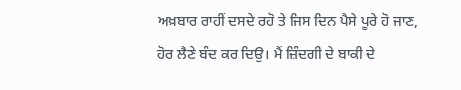ਅਖ਼ਬਾਰ ਰਾਹੀਂ ਦਸਦੇ ਰਹੋ ਤੇ ਜਿਸ ਦਿਨ ਪੈਸੇ ਪੂਰੇ ਹੋ ਜਾਣ, ਹੋਰ ਲੈਣੇ ਬੰਦ ਕਰ ਦਿਉ। ਮੈਂ ਜ਼ਿੰਦਗੀ ਦੇ ਬਾਕੀ ਦੇ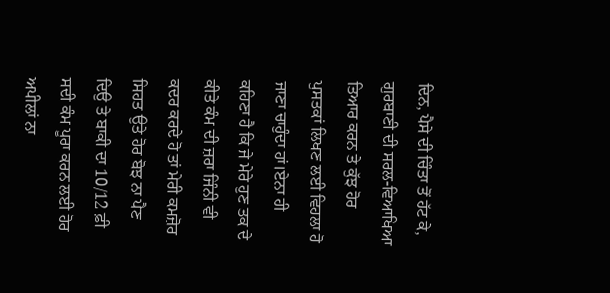ਦਿਨ, ਪੈਸੇ ਦੀ ਚਿੰਤਾ ਤੋਂ ਹੱਟ ਕੇ, ਗੁਰਬਾਣੀ ਦੀ ਸਰਲ-ਵਿਆਖਿਆ ਤਿਆਰ ਕਰਨ ਤੇ ਕੁੱਝ ਹੋਰ ਪੁਸਤਕਾਂ ਲਿਖਣ ਲਈ ਵਿਹਲਾ ਹੋ ਜਾਣਾ ਚਾਹੁੰਦਾ ਹਾਂ।ਏਨਾ ਹੀ ਕਹਿਣਾ ਹੈ ਕਿ ਜੇ ਮੇਰੇ ਹੁਣ ਤਕ ਦੇ ਕੀਤੇ ਕੰਮ ਦੀ ਜ਼ਰਾ ਜਿੰਨੀ ਵੀ ਕਦਰ ਕਰਦੇ ਹੋ ਤਾਂ ਮੇਰੀ ਕਮਜ਼ੋਰ ਸਿਹਤ ਉਤੇ ਹੋਰ ਬੋਝ ਨਾ ਪੈਣ ਦਿਉ ਤੇ ਬਾਕੀ ਦਾ 10/12 ਫ਼ੀ ਸਦੀ ਕੰਮ ਪੂਰਾ ਕਰਨ ਲਈ ਹੋਰ ਅਪੀਲਾਂ ਨਾ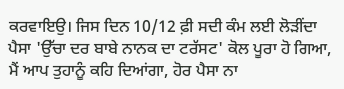ਕਰਵਾਇਉ। ਜਿਸ ਦਿਨ 10/12 ਫ਼ੀ ਸਦੀ ਕੰਮ ਲਈ ਲੋੜੀਂਦਾ ਪੈਸਾ 'ਉੱਚਾ ਦਰ ਬਾਬੇ ਨਾਨਕ ਦਾ ਟਰੱਸਟ' ਕੋਲ ਪੂਰਾ ਹੋ ਗਿਆ, ਮੈਂ ਆਪ ਤੁਹਾਨੂੰ ਕਹਿ ਦਿਆਂਗਾ, ਹੋਰ ਪੈਸਾ ਨਾ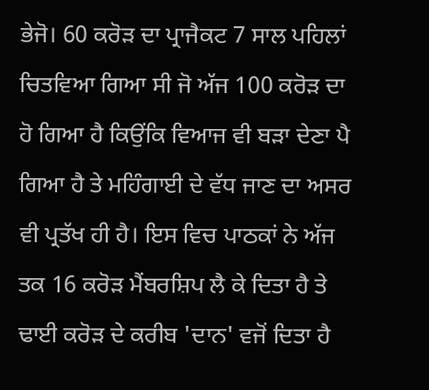ਭੇਜੋ। 60 ਕਰੋੜ ਦਾ ਪ੍ਰਾਜੈਕਟ 7 ਸਾਲ ਪਹਿਲਾਂ ਚਿਤਵਿਆ ਗਿਆ ਸੀ ਜੋ ਅੱਜ 100 ਕਰੋੜ ਦਾ ਹੋ ਗਿਆ ਹੈ ਕਿਉਂਕਿ ਵਿਆਜ ਵੀ ਬੜਾ ਦੇਣਾ ਪੈ ਗਿਆ ਹੈ ਤੇ ਮਹਿੰਗਾਈ ਦੇ ਵੱਧ ਜਾਣ ਦਾ ਅਸਰ ਵੀ ਪ੍ਰਤੱਖ ਹੀ ਹੈ। ਇਸ ਵਿਚ ਪਾਠਕਾਂ ਨੇ ਅੱਜ ਤਕ 16 ਕਰੋੜ ਮੈਂਬਰਸ਼ਿਪ ਲੈ ਕੇ ਦਿਤਾ ਹੈ ਤੇ ਢਾਈ ਕਰੋੜ ਦੇ ਕਰੀਬ 'ਦਾਨ' ਵਜੋਂ ਦਿਤਾ ਹੈ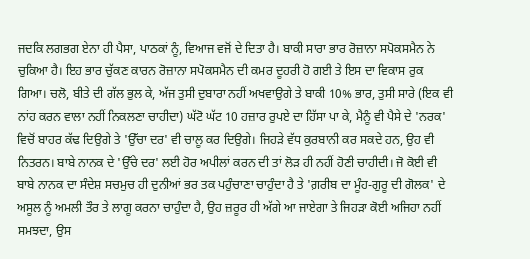ਜਦਕਿ ਲਗਭਗ ਏਨਾ ਹੀ ਪੈਸਾ, ਪਾਠਕਾਂ ਨੂੰ, ਵਿਆਜ ਵਜੋਂ ਦੇ ਦਿਤਾ ਹੈ। ਬਾਕੀ ਸਾਰਾ ਭਾਰ ਰੋਜ਼ਾਨਾ ਸਪੋਕਸਮੈਨ ਨੇ ਚੁਕਿਆ ਹੈ। ਇਹ ਭਾਰ ਚੁੱਕਣ ਕਾਰਨ ਰੋਜ਼ਾਨਾ ਸਪੋਕਸਮੈਨ ਦੀ ਕਮਰ ਦੂਹਰੀ ਹੋ ਗਈ ਤੇ ਇਸ ਦਾ ਵਿਕਾਸ ਰੁਕ ਗਿਆ। ਚਲੋ, ਬੀਤੇ ਦੀ ਗੱਲ ਭੁਲ ਕੇ, ਅੱਜ ਤੁਸੀ ਦੁਬਾਰਾ ਨਹੀਂ ਅਖਵਾਉਗੇ ਤੇ ਬਾਕੀ 10% ਭਾਰ, ਤੁਸੀ ਸਾਰੇ (ਇਕ ਵੀ ਨਾਂਹ ਕਰਨ ਵਾਲਾ ਨਹੀਂ ਨਿਕਲਣਾ ਚਾਹੀਦਾ) ਘੱਟੋ ਘੱਟ 10 ਹਜ਼ਾਰ ਰੁਪਏ ਦਾ ਹਿੱਸਾ ਪਾ ਕੇ, ਮੈਨੂੰ ਵੀ ਪੈਸੇ ਦੇ 'ਨਰਕ' ਵਿਚੋਂ ਬਾਹਰ ਕੱਢ ਦਿਉਗੇ ਤੇ 'ਉੱਚਾ ਦਰ' ਵੀ ਚਾਲੂ ਕਰ ਦਿਉਗੇ। ਜਿਹੜੇ ਵੱਧ ਕੁਰਬਾਨੀ ਕਰ ਸਕਦੇ ਹਨ, ਉਹ ਵੀ ਨਿਤਰਨ। ਬਾਬੇ ਨਾਨਕ ਦੇ 'ਉੱਚੇ ਦਰ' ਲਈ ਹੋਰ ਅਪੀਲਾਂ ਕਰਨ ਦੀ ਤਾਂ ਲੋੜ ਹੀ ਨਹੀਂ ਹੋਣੀ ਚਾਹੀਦੀ। ਜੋ ਕੋਈ ਵੀ ਬਾਬੇ ਨਾਨਕ ਦਾ ਸੰਦੇਸ਼ ਸਚਮੁਚ ਹੀ ਦੁਨੀਆਂ ਭਰ ਤਕ ਪਹੁੰਚਾਣਾ ਚਾਹੁੰਦਾ ਹੈ ਤੇ 'ਗ਼ਰੀਬ ਦਾ ਮੂੰਹ-ਗੁਰੂ ਦੀ ਗੋਲਕ' ਦੇ ਅਸੂਲ ਨੂੰ ਅਮਲੀ ਤੌਰ ਤੇ ਲਾਗੂ ਕਰਨਾ ਚਾਹੁੰਦਾ ਹੈ, ਉਹ ਜ਼ਰੂਰ ਹੀ ਅੱਗੇ ਆ ਜਾਏਗਾ ਤੇ ਜਿਹੜਾ ਕੋਈ ਅਜਿਹਾ ਨਹੀਂ ਸਮਝਦਾ, ਉਸ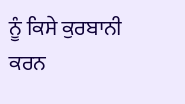ਨੂੰ ਕਿਸੇ ਕੁਰਬਾਨੀ ਕਰਨ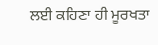ਲਈ ਕਹਿਣਾ ਹੀ ਮੂਰਖਤਾ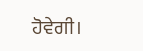ਹੋਵੇਗੀ।